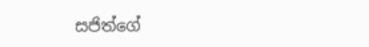සජිත්ගේ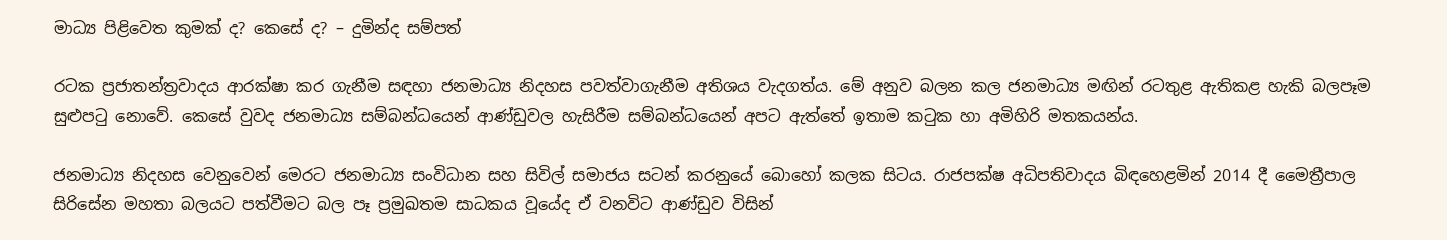මාධ්‍ය පිළිවෙත කුමක් ද? කෙසේ ද? – දුමින්ද සම්පත්

රටක ප්‍රජාතන්ත්‍රවාදය ආරක්ෂා කර ගැනීම සඳහා ජනමාධ්‍ය නිදහස පවත්වාගැනීම අතිශය වැදගත්ය. මේ අනුව බලන කල ජනමාධ්‍ය මඟින් රටතුළ ඇතිකළ හැකි බලපෑම සුළුපටු නොවේ. කෙසේ වුවද ජනමාධ්‍ය සම්බන්ධයෙන් ආණ්ඩුවල හැසිරීම සම්බන්ධයෙන් අපට ඇත්තේ ඉතාම කටුක හා අමිහිරි මතකයන්ය.

ජනමාධ්‍ය නිදහස වෙනුවෙන් මෙරට ජනමාධ්‍ය සංවිධාන සහ සිවිල් සමාජය සටන් කරනුයේ බොහෝ කලක සිටය. රාජපක්ෂ අධිපතිවාදය බිඳහෙළමින් 2014 දී මෛත්‍රීපාල සිරිසේන මහතා බලයට පත්වීමට බල පෑ ප්‍රමුඛතම සාධකය වූයේද ඒ වනවිට ආණ්ඩුව විසින්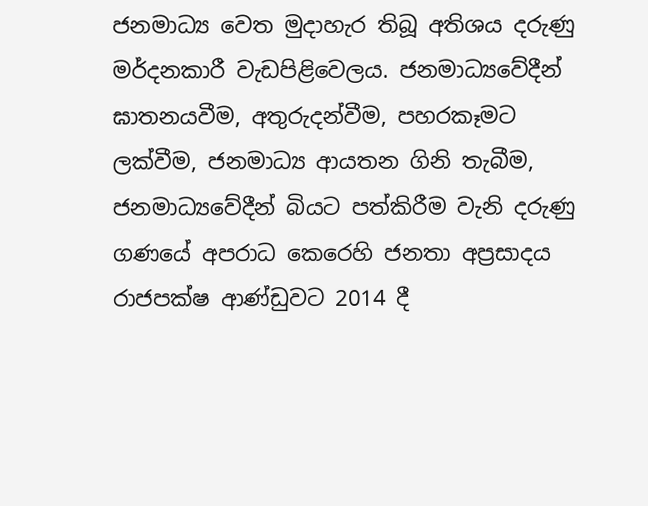ජනමාධ්‍ය වෙත මුදාහැර තිබූ අතිශය දරුණු මර්දනකාරී වැඩපිළිවෙලය. ජනමාධ්‍යවේදීන් ඝාතනයවීම, අතුරුදන්වීම, පහරකෑමට ලක්වීම, ජනමාධ්‍ය ආයතන ගිනි තැබීම, ජනමාධ්‍යවේදීන් බියට පත්කිරීම වැනි දරුණු ගණයේ අපරාධ කෙරෙහි ජනතා අප්‍රසාදය රාජපක්ෂ ආණ්ඩුවට 2014 දී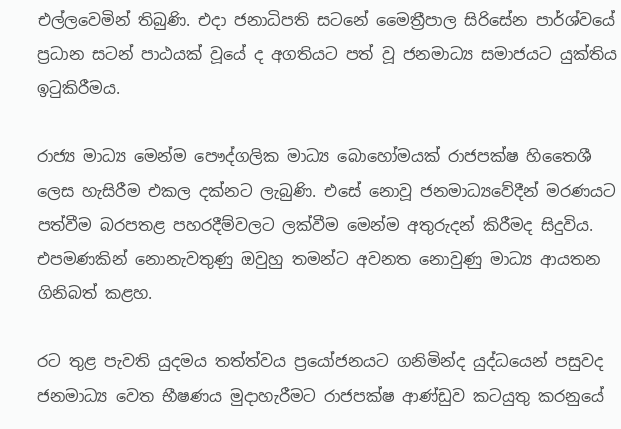එල්ලවෙමින් තිබුණි. එදා ජනාධිපති සටනේ මෛත්‍රීපාල සිරිසේන පාර්ශ්වයේ ප්‍රධාන සටන් පාඨයක් වූයේ ද අගතියට පත් වූ ජනමාධ්‍ය සමාජයට යුක්තිය ඉටුකිරීමය.

රාජ්‍ය මාධ්‍ය මෙන්ම පෞද්ගලික මාධ්‍ය බොහෝමයක් රාජපක්ෂ හිතෛශී ලෙස හැසිරීම එකල දක්නට ලැබුණි. එසේ නොවූ ජනමාධ්‍යවේදීන් මරණයට පත්වීම බරපතළ පහරදීම්වලට ලක්වීම මෙන්ම අතුරුදන් කිරීමද සිදුවිය. එපමණකින් නොනැවතුණු ඔවුහු තමන්ට අවනත නොවුණු මාධ්‍ය ආයතන ගිනිබත් කළහ.

රට තුළ පැවති යුදමය තත්ත්වය ප්‍රයෝජනයට ගනිමින්ද යුද්ධයෙන් පසුවද ජනමාධ්‍ය වෙත භීෂණය මුදාහැරීමට රාජපක්ෂ ආණ්ඩුව කටයුතු කරනුයේ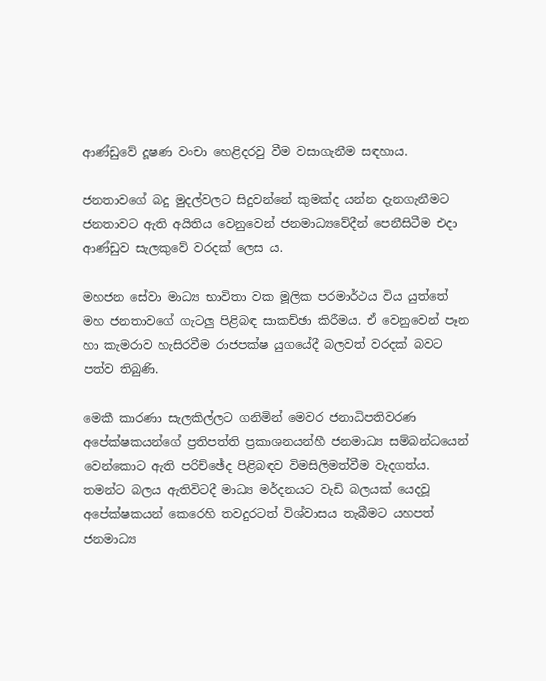ආණ්ඩුවේ දූෂණ වංචා හෙළිදරවු වීම වසාගැනීම සඳහාය.

ජනතාවගේ බදු මුදල්වලට සිදුවන්නේ කුමක්ද යන්න දැනගැනීමට ජනතාවට ඇති අයිතිය වෙනුවෙන් ජනමාධ්‍යවේදීන් පෙනීසිටීම එදා ආණ්ඩුව සැලකුවේ වරදක් ලෙස ය.

මහජන සේවා මාධ්‍ය භාවිතා වක මූලික පරමාර්ථය විය යුත්තේ මහ ජනතාවගේ ගැටලු පිළිබඳ සාකච්ඡා කිරීමය. ඒ වෙනුවෙන් පෑන හා කැමරාව හැසිරවීම රාජපක්ෂ යුගයේදී බලවත් වරදක් බවට පත්ව තිබුණි.

මෙකී කාරණා සැලකිල්ලට ගනිමින් මෙවර ජනාධිපතිවරණ අපේක්ෂකයන්ගේ ප්‍රතිපත්ති ප්‍රකාශනයන්හී ජනමාධ්‍ය සම්බන්ධයෙන් වෙන්කොට ඇති පරිච්ඡේද පිළිබඳව විමසිලිමත්වීම වැදගත්ය. තමන්ට බලය ඇතිවිටදී මාධ්‍ය මර්දනයට වැඩි බලයක් යෙදවූ අපේක්ෂකයන් කෙරෙහි තවදුරටත් විශ්වාසය තැබීමට යහපත් ජනමාධ්‍ය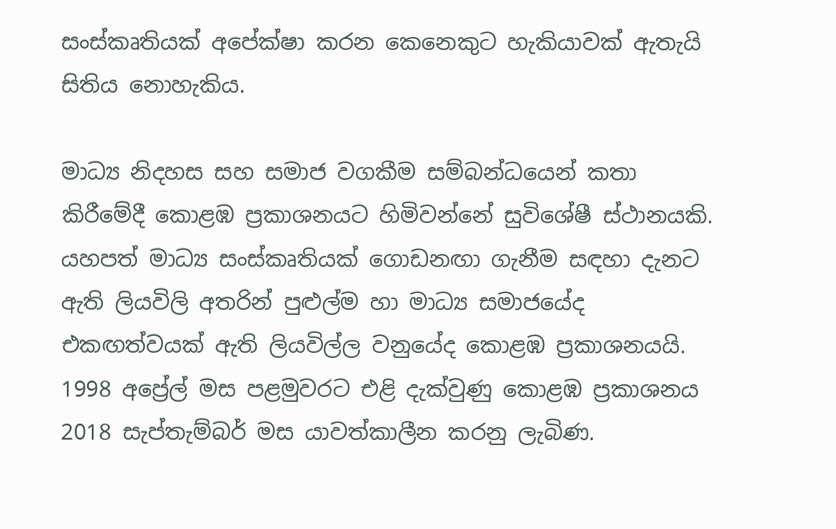සංස්කෘතියක් අපේක්ෂා කරන කෙනෙකුට හැකියාවක් ඇතැයි සිතිය නොහැකිය.

මාධ්‍ය නිදහස සහ සමාජ වගකීම සම්බන්ධයෙන් කතා කිරීමේදී කොළඹ ප්‍රකාශනයට හිමිවන්නේ සුවිශේෂී ස්ථානයකි. යහපත් මාධ්‍ය සංස්කෘතියක් ගොඩනඟා ගැනීම සඳහා දැනට ඇති ලියවිලි අතරින් පුළුල්ම හා මාධ්‍ය සමාජයේද එකඟත්වයක් ඇති ලියවිල්ල වනුයේද කොළඹ ප්‍රකාශනයයි. 1998 අප්‍රේල් මස පළමුවරට එළි දැක්වුණු කොළඹ ප්‍රකාශනය 2018 සැප්තැම්බර් මස යාවත්කාලීන කරනු ලැබිණ.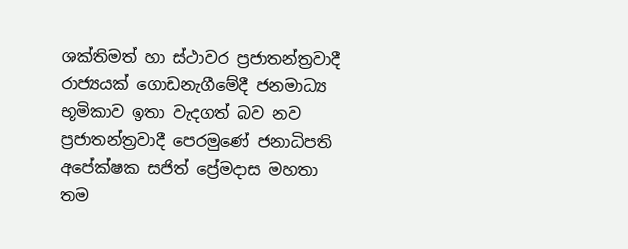ශක්තිමත් හා ස්ථාවර ප්‍රජාතන්ත්‍රවාදී රාජ්‍යයක් ගොඩනැගීමේදී ජනමාධ්‍ය භූමිකාව ඉතා වැදගත් බව නව ප්‍රජාතන්ත්‍රවාදී පෙරමුණේ ජනාධිපති අපේක්ෂක සජිත් ප්‍රේමදාස මහතා තම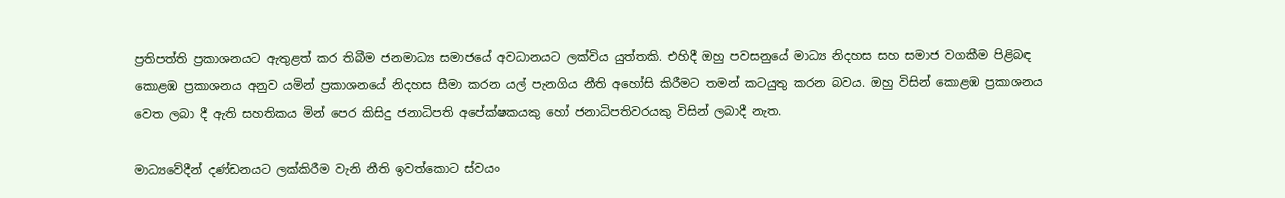ප්‍රතිපත්ති ප්‍රකාශනයට ඇතුළත් කර තිබීම ජනමාධ්‍ය සමාජයේ අවධානයට ලක්විය යුත්තකි. එහිදී ඔහු පවසනුයේ මාධ්‍ය නිදහස සහ සමාජ වගකීම පිළිබඳ කොළඹ ප්‍රකාශනය අනුව යමින් ප්‍රකාශනයේ නිදහස සීමා කරන යල් පැනගිය නීති අහෝසි කිරීමට තමන් කටයුතු කරන බවය. ඔහු විසින් කොළඹ ප්‍රකාශනය වෙත ලබා දී ඇති සහතිකය මින් පෙර කිසිදු ජනාධිපති අපේක්ෂකයකු හෝ ජනාධිපතිවරයකු විසින් ලබාදී නැත.

මාධ්‍යවේදීන් දණ්ඩනයට ලක්කිරීම වැනි නීති ඉවත්කොට ස්වයං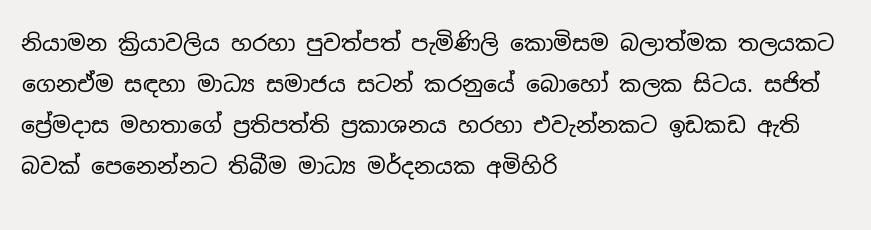නියාමන ක්‍රියාවලිය හරහා පුවත්පත් පැමිණිලි කොමිසම බලාත්මක තලයකට ගෙනඒම සඳහා මාධ්‍ය සමාජය සටන් කරනුයේ බොහෝ කලක සිටය. සජිත් ප්‍රේමදාස මහතාගේ ප්‍රතිපත්ති ප්‍රකාශනය හරහා එවැන්නකට ඉඩකඩ ඇති බවක් පෙනෙන්නට තිබීම මාධ්‍ය මර්දනයක අමිහිරි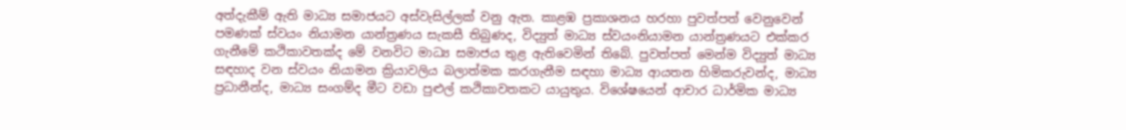අත්දැකීම් ඇති මාධ්‍ය සමාජයට අස්වැසිල්ලක් වනු ඇත. කාළඹ ප්‍රකාශනය හරහා පුවත්පත් වෙනුවෙන් පමණක් ස්වයං නියාමන යාන්ත්‍රණය සැකසී තිබුණද, විද්‍යුත් මාධ්‍ය ස්වයංනියාමන යාන්ත්‍රණයට එක්කර ගැනීමේ කථිකාවතක්ද මේ වනවිට මාධ්‍ය සමාජය තුළ ඇතිවෙමින් තිබේ. පුවත්පත් මෙන්ම විද්‍යුත් මාධ්‍ය සඳහාද වන ස්වයං නියාමන ක්‍රියාවලිය බලාත්මක කරගැනීම සඳහා මාධ්‍ය ආයතන හිමිකරුවන්ද, මාධ්‍ය ප්‍රධානීන්ද, මාධ්‍ය සංගම්ද මීට වඩා පුළුල් කථිකාවතකට යායුතුය. විශේෂයෙන් ආචාර ධාර්මික මාධ්‍ය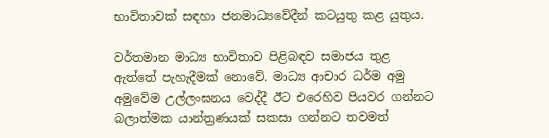භාවිතාවක් සඳහා ජනමාධ්‍යවේදීන් කටයුතු කළ යුතුය.

වර්තමාන මාධ්‍ය භාවිතාව පිළිබඳව සමාජය තුළ ඇත්තේ පැහැදීමක් නොවේ. මාධ්‍ය ආචාර ධර්ම අමු අමුවේම උල්ලංඝනය වෙද්දී ඊට එරෙහිව පියවර ගන්නට බලාත්මක යාන්ත්‍රණයක් සකසා ගන්නට තවමත්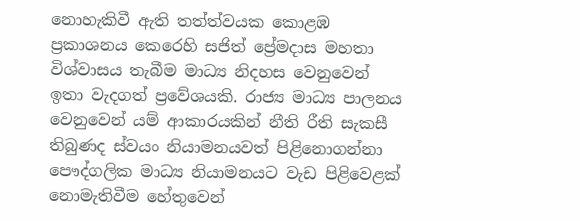නොහැකිවී ඇති තත්ත්වයක කොළඹ ප්‍රකාශනය කෙරෙහි සජිත් ප්‍රේමදාස මහතා විශ්වාසය තැබීම මාධ්‍ය නිදහස වෙනුවෙන් ඉතා වැදගත් ප්‍රවේශයකි. රාජ්‍ය මාධ්‍ය පාලනය වෙනුවෙන් යම් ආකාරයකින් නීති රීති සැකසී තිබුණද ස්වයං නියාමනයවත් පිළිනොගන්නා පෞද්ගලික මාධ්‍ය නියාමනයට වැඩ පිළිවෙළක් නොමැතිවීම හේතුවෙන්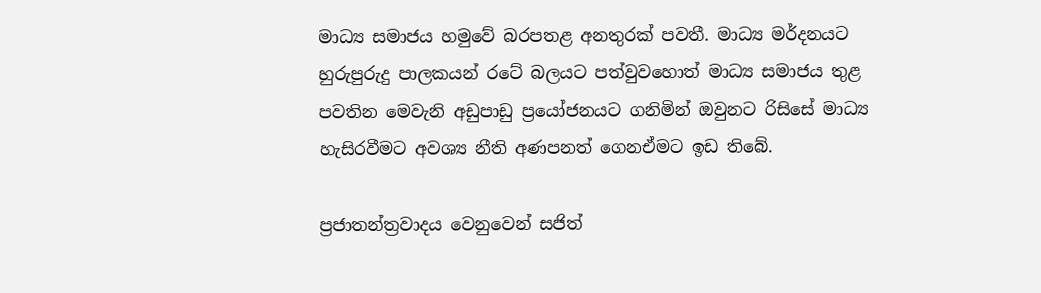මාධ්‍ය සමාජය හමුවේ බරපතළ අනතුරක් පවතී. මාධ්‍ය මර්දනයට හුරුපුරුදු පාලකයන් රටේ බලයට පත්වුවහොත් මාධ්‍ය සමාජය තුළ පවතින මෙවැනි අඩුපාඩු ප්‍රයෝජනයට ගනිමින් ඔවුනට රිසිසේ මාධ්‍ය හැසිරවීමට අවශ්‍ය නීති අණපනත් ගෙනඒමට ඉඩ තිබේ.

ප්‍රජාතන්ත්‍රවාදය වෙනුවෙන් සජිත්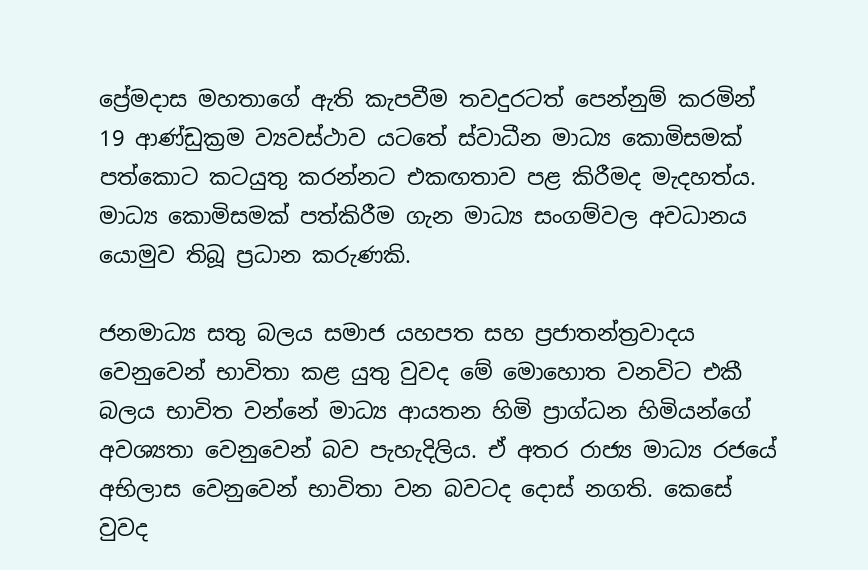ප්‍රේමදාස මහතාගේ ඇති කැපවීම තවදුරටත් පෙන්නුම් කරමින් 19 ආණ්ඩුක්‍රම ව්‍යවස්ථාව යටතේ ස්වාධීන මාධ්‍ය කොමිසමක් පත්කොට කටයුතු කරන්නට එකඟතාව පළ කිරීමද මැදහත්ය. මාධ්‍ය කොමිසමක් පත්කිරීම ගැන මාධ්‍ය සංගම්වල අවධානය යොමුව තිබූ ප්‍රධාන කරුණකි.

ජනමාධ්‍ය සතු බලය සමාජ යහපත සහ ප්‍රජාතන්ත්‍රවාදය වෙනුවෙන් භාවිතා කළ යුතු වුවද මේ මොහොත වනවිට එකී බලය භාවිත වන්නේ මාධ්‍ය ආයතන හිමි ප්‍රාග්ධන හිමියන්ගේ අවශ්‍යතා වෙනුවෙන් බව පැහැදිලිය. ඒ අතර රාජ්‍ය මාධ්‍ය රජයේ අභිලාස වෙනුවෙන් භාවිතා වන බවටද දොස් නගති. කෙසේ වුවද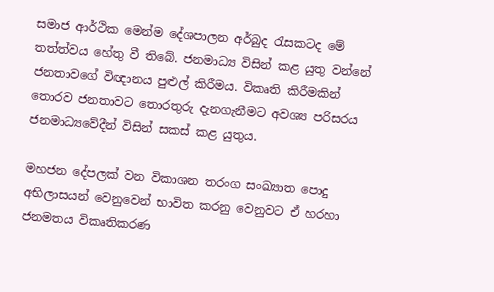සමාජ ආර්ථික මෙන්ම දේශපාලන අර්බුද රැසකටද මේ තත්ත්වය හේතු වී තිබේ. ජනමාධ්‍ය විසින් කළ යුතු වන්නේ ජනතාවගේ විඥානය පුළුල් කිරීමය. විකෘති කිරීමකින් තොරව ජනතාවට තොරතුරු දැනගැනීමට අවශ්‍ය පරිසරය ජනමාධ්‍ය‍වේදීන් විසින් සකස් කළ යුතුය.

මහජන දේපලක් වන විකාශන තරංග සංඛ්‍යාත පොදු අභිලාසයන් වෙනුවෙන් භාවිත කරනු වෙනුවට ඒ හරහා ජනමතය විකෘතිකරණ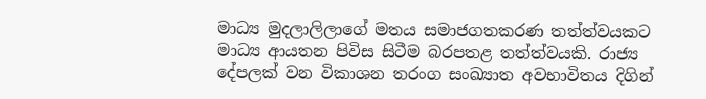මාධ්‍ය මුදලාලිලාගේ මතය සමාජගතකරණ තත්ත්වයකට මාධ්‍ය ආයතන පිවිස සිටීම බරපතළ තත්ත්වයකි. රාජ්‍ය දේපලක් වන විකාශන තරංග සංඛ්‍යාත අවභාවිතය දිගින්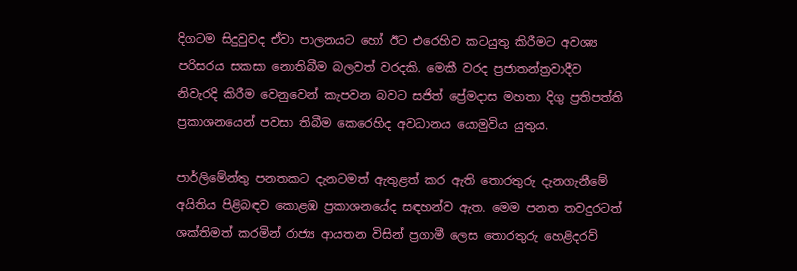දිගටම සිදුවුවද ඒවා පාලනයට හෝ ඊට ‍එරෙහිව කටයුතු කිරීමට අවශ්‍ය පරිසරය සකසා නොතිබීම බලවත් වරදකි. මෙකී වරද ප්‍රජාතන්ත්‍රවාදීව නිවැරදි කිරීම වෙනුවෙන් කැපවන බවට සජිත් ප්‍රේමදාස මහතා දිගු ප්‍රතිපත්ති ප්‍රකාශනයෙන් පවසා තිබීම කෙරෙහිද අවධානය යොමුවිය යුතුය.

පාර්ලිමේන්තු පනතකට දැනටමත් ඇතුළත් කර ඇති තොරතුරු දැනගැනීමේ අයිතිය පිළිබඳව කොළඹ ප්‍රකාශනයේද සඳහන්ව ඇත. මෙම පනත තවදුරටත් ශක්තිමත් කරමින් රාජ්‍ය ආයතන විසින් ප්‍රගාමී ලෙස තොරතුරු හෙළිදරව්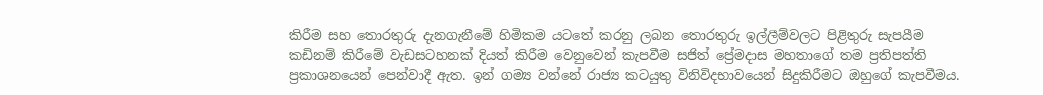කිරීම සහ තොරතුරු දැනගැනීමේ හිමිකම යටතේ කරනු ලබන තොරතුරු ඉල්ලීම්වලට පිළිතුරු සැපයීම කඩිනම් කිරීමේ වැඩසටහනක් දියත් කිරීම වෙනුවෙන් කැපවීම සජිත් ප්‍රේමදාස මහතාගේ තම ප්‍රතිපත්ති ප්‍රකාශනයෙන් පෙන්වාදී ඇත. ඉන් ගම්‍ය වන්නේ රාජ්‍ය කටයුතු විනිවිදභාවයෙන් සිදුකිරීමට ඔහුගේ කැපවීමය.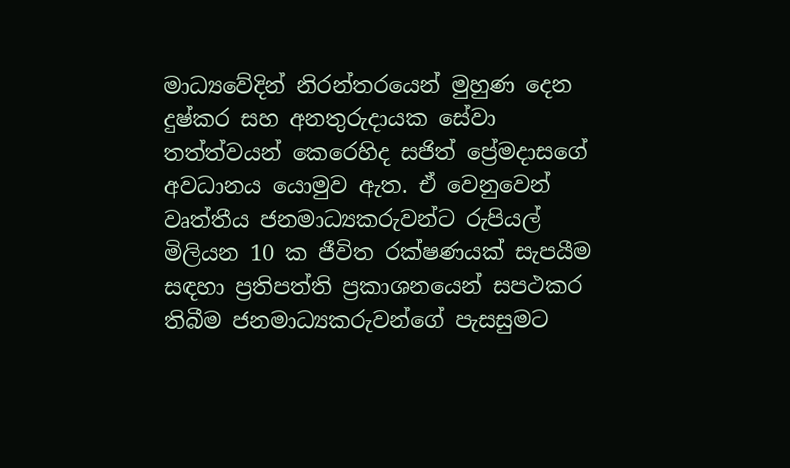මාධ්‍යවේදින් නිරන්තරයෙන් මුහුණ දෙන දුෂ්කර සහ අනතුරුදායක සේවා තත්ත්වයන් කෙරෙහිද සජිත් ප්‍රේමදාසගේ අවධානය යොමුව ඇත. ඒ වෙනුවෙන් වෘත්තීය ජනමාධ්‍යකරුවන්ට රුපියල් මිලියන 10 ක ජීවිත රක්ෂණයක් සැපයීම සඳහා ප්‍රතිපත්ති ප්‍රකාශනයෙන් සපථකර තිබීම ජනමාධ්‍යකරුවන්ගේ පැසසුමට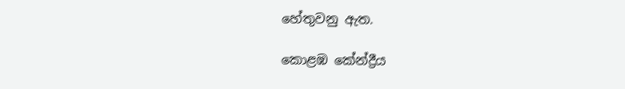හේතුවනු ඇත.

කොළඹ කේන්ද්‍රීය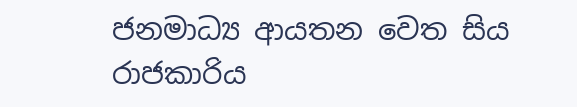ජනමාධ්‍ය ආයතන වෙත සිය රාජකාරිය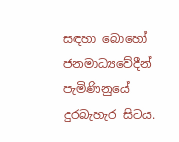සඳහා බොහෝ ජනමාධ්‍යවේදීන් පැමිණිනුයේ දුරබැහැර සිටය.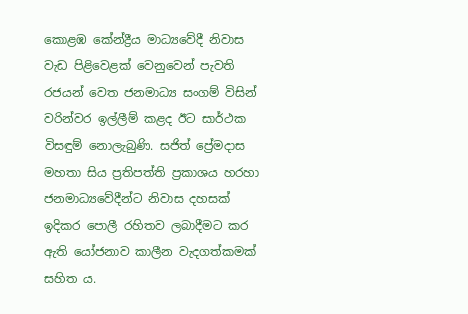කොළඹ කේන්ද්‍රීය මාධ්‍යවේදී නිවාස වැඩ පිළිවෙළක් වෙනුවෙන් පැවති රජයන් වෙත ජනමාධ්‍ය සංගම් විසින් වරින්වර ඉල්ලීම් කළද ඊට සාර්ථක විසඳුම් නොලැබුණි. සජිත් ප්‍රේමදාස මහතා සිය ප්‍රතිපත්ති ප්‍රකාශය හරහා ජනමාධ්‍යවේදීන්ට නිවාස දහසක් ඉදිකර පොලී රහිතව ලබාදීමට කර ඇති යෝජනාව කාලීන වැදගත්කමක් සහිත ය.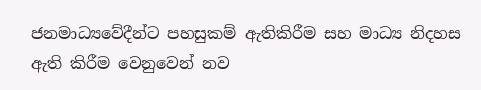ජනමාධ්‍යවේදීන්ට පහසුකම් ඇතිකිරීම සහ මාධ්‍ය නිදහස ඇති කිරීම වෙනුවෙන් නව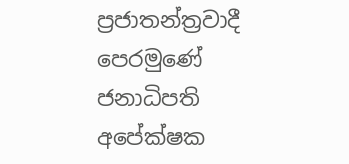ප්‍රජාතන්ත්‍රවාදී පෙරමුණේ ජනාධිපති අපේක්ෂක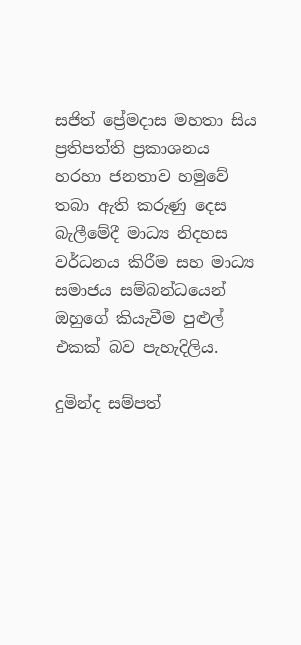සජිත් ප්‍රේමදාස මහතා සිය ප්‍රතිපත්ති ප්‍රකාශනය හරහා ජනතාව හමුවේ තබා ඇති කරුණු දෙස බැලීමේදී මාධ්‍ය නිදහස වර්ධනය කිරීම සහ මාධ්‍ය සමාජය සම්බන්ධයෙන් ඔහුගේ කියැවීම පුළුල් එකක් බව පැහැදිලිය.

දුමින්ද සම්පත්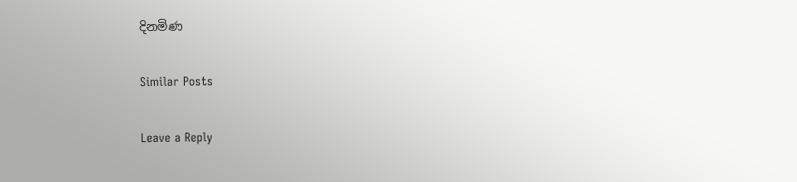දිනමිණ

Similar Posts

Leave a Reply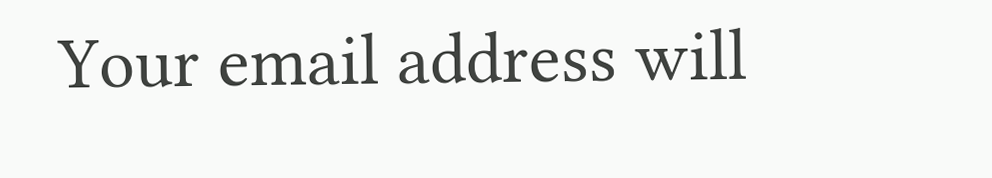Your email address will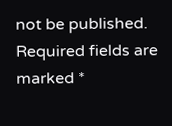not be published. Required fields are marked *